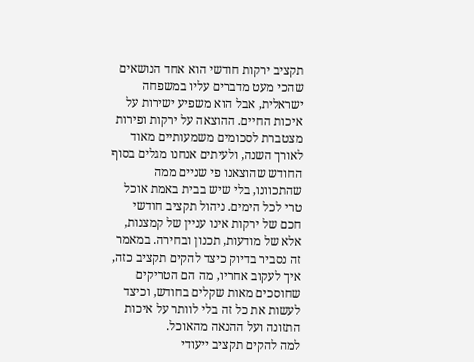תקציב ירקות חודשי הוא אחד הנושאים שהכי מעט מדברים עליו במשפחה ישראלית, אבל הוא משפיע ישירות על איכות החיים. ההוצאה על ירקות ופירות מצטברת לסכומים משמעותיים מאוד לאורך השנה, ולעיתים אנחנו מגלים בסוף החודש שהוצאנו פי שניים ממה שהתכוונו, בלי שיש בבית באמת אוכל טרי לכל הימים. ניהול תקציב חודשי חכם של ירקות אינו עניין של קמצנות, אלא של מודעות, תכנון ובחירה. במאמר זה נסביר בדיוק כיצד להקים תקציב כזה, איך לעקוב אחריו, מה הם הטריקים שחוסכים מאות שקלים בחודש, וכיצד לעשות את כל זה בלי לוותר על איכות התזונה ועל ההנאה מהאוכל.
למה להקים תקציב ייעודי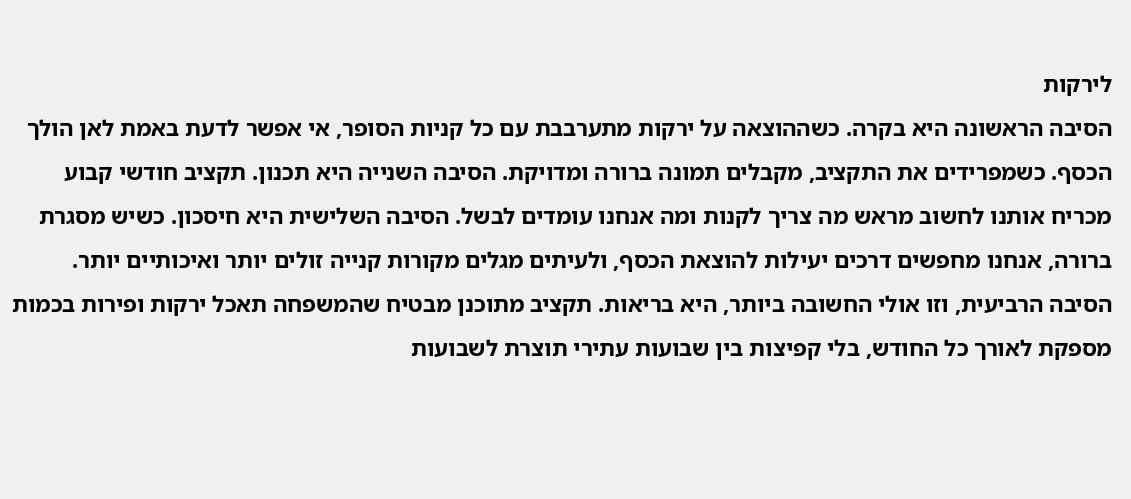לירקות
הסיבה הראשונה היא בקרה. כשההוצאה על ירקות מתערבבת עם כל קניות הסופר, אי אפשר לדעת באמת לאן הולך הכסף. כשמפרידים את התקציב, מקבלים תמונה ברורה ומדויקת. הסיבה השנייה היא תכנון. תקציב חודשי קבוע מכריח אותנו לחשוב מראש מה צריך לקנות ומה אנחנו עומדים לבשל. הסיבה השלישית היא חיסכון. כשיש מסגרת ברורה, אנחנו מחפשים דרכים יעילות להוצאת הכסף, ולעיתים מגלים מקורות קנייה זולים יותר ואיכותיים יותר. הסיבה הרביעית, וזו אולי החשובה ביותר, היא בריאות. תקציב מתוכנן מבטיח שהמשפחה תאכל ירקות ופירות בכמות מספקת לאורך כל החודש, בלי קפיצות בין שבועות עתירי תוצרת לשבועות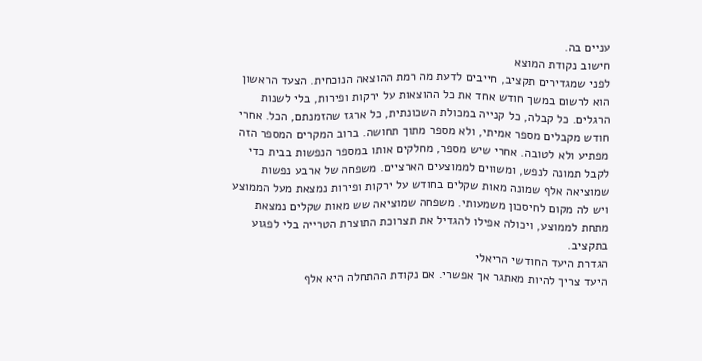עניים בה.
חישוב נקודת המוצא
לפני שמגדירים תקציב, חייבים לדעת מה רמת ההוצאה הנוכחית. הצעד הראשון הוא לרשום במשך חודש אחד את כל ההוצאות על ירקות ופירות, בלי לשנות הרגלים. כל קבלה, כל קנייה במכולת השכונתית, כל ארגז שהזמנתם, הכל. אחרי חודש מקבלים מספר אמיתי, ולא מספר מתוך תחושה. ברוב המקרים המספר הזה מפתיע ולא לטובה. אחרי שיש מספר, מחלקים אותו במספר הנפשות בבית כדי לקבל תמונה לנפש, ומשווים לממוצעים הארציים. משפחה של ארבע נפשות שמוציאה אלף שמונה מאות שקלים בחודש על ירקות ופירות נמצאת מעל הממוצע ויש לה מקום לחיסכון משמעותי. משפחה שמוציאה שש מאות שקלים נמצאת מתחת לממוצע, ויכולה אפילו להגדיל את תצרוכת התוצרת הטרייה בלי לפגוע בתקציב.
הגדרת היעד החודשי הריאלי
היעד צריך להיות מאתגר אך אפשרי. אם נקודת ההתחלה היא אלף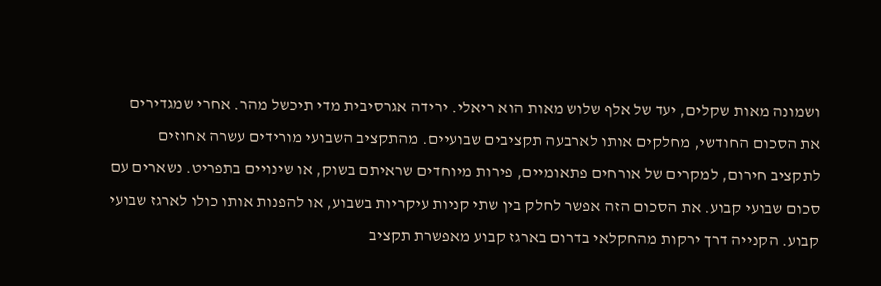ושמונה מאות שקלים, יעד של אלף שלוש מאות הוא ריאלי. ירידה אגרסיבית מדי תיכשל מהר. אחרי שמגדירים את הסכום החודשי, מחלקים אותו לארבעה תקציבים שבועיים. מהתקציב השבועי מורידים עשרה אחוזים לתקציב חירום, למקרים של אורחים פתאומיים, פירות מיוחדים שראיתם בשוק, או שינויים בתפריט. נשארים עם סכום שבועי קבוע. את הסכום הזה אפשר לחלק בין שתי קניות עיקריות בשבוע, או להפנות אותו כולו לארגז שבועי קבוע. הקנייה דרך ירקות מהחקלאי בדרום בארגז קבוע מאפשרת תקציב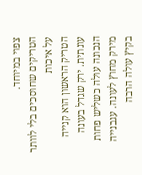צפוי במיוחד.
הטריקים שחוסכים בלי לוותר על איכות
הטריק הראשון הוא קנייה עונתית. ירק שגדל בעונה הנכונה עולה כשליש פחות מירק מחוץ לעונה. עגבנייה בקיץ עולה הרבה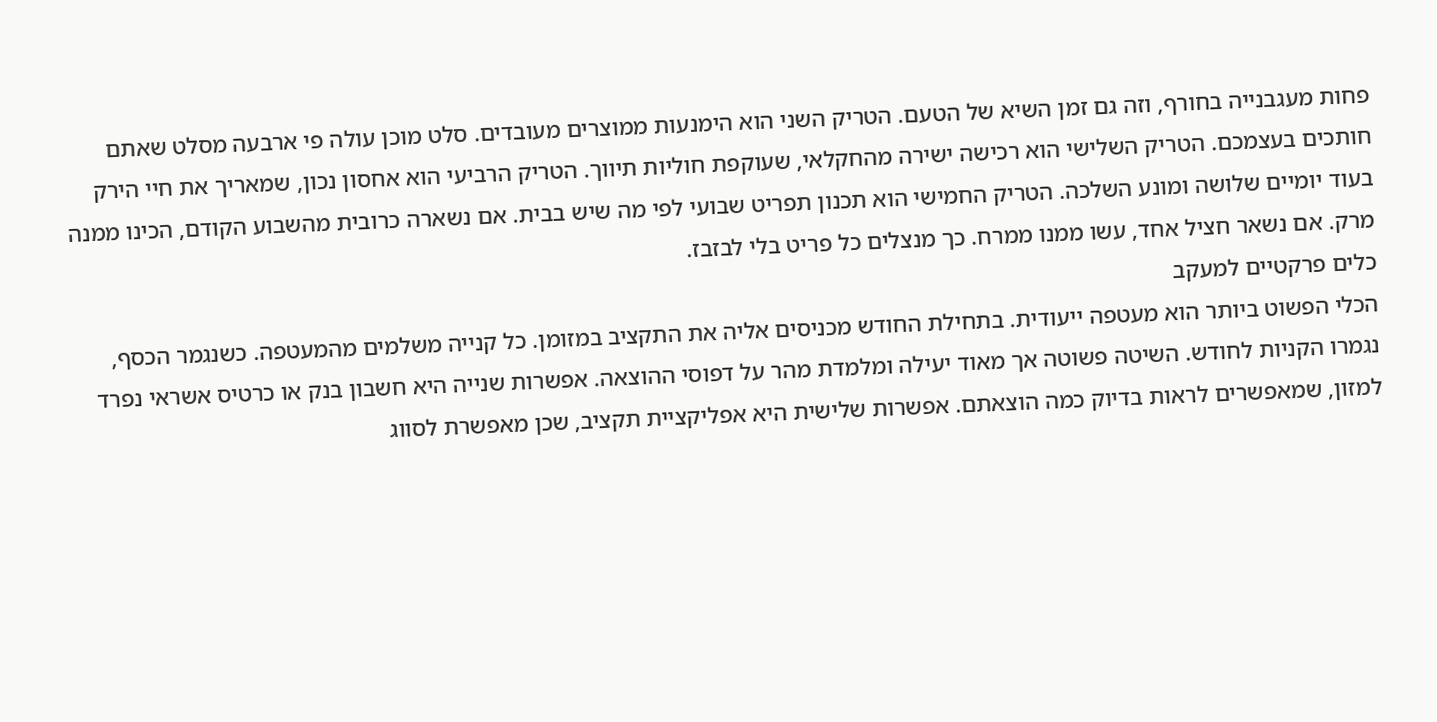פחות מעגבנייה בחורף, וזה גם זמן השיא של הטעם. הטריק השני הוא הימנעות ממוצרים מעובדים. סלט מוכן עולה פי ארבעה מסלט שאתם חותכים בעצמכם. הטריק השלישי הוא רכישה ישירה מהחקלאי, שעוקפת חוליות תיווך. הטריק הרביעי הוא אחסון נכון, שמאריך את חיי הירק בעוד יומיים שלושה ומונע השלכה. הטריק החמישי הוא תכנון תפריט שבועי לפי מה שיש בבית. אם נשארה כרובית מהשבוע הקודם, הכינו ממנה מרק. אם נשאר חציל אחד, עשו ממנו ממרח. כך מנצלים כל פריט בלי לבזבז.
כלים פרקטיים למעקב
הכלי הפשוט ביותר הוא מעטפה ייעודית. בתחילת החודש מכניסים אליה את התקציב במזומן. כל קנייה משלמים מהמעטפה. כשנגמר הכסף, נגמרו הקניות לחודש. השיטה פשוטה אך מאוד יעילה ומלמדת מהר על דפוסי ההוצאה. אפשרות שנייה היא חשבון בנק או כרטיס אשראי נפרד למזון, שמאפשרים לראות בדיוק כמה הוצאתם. אפשרות שלישית היא אפליקציית תקציב, שכן מאפשרת לסווג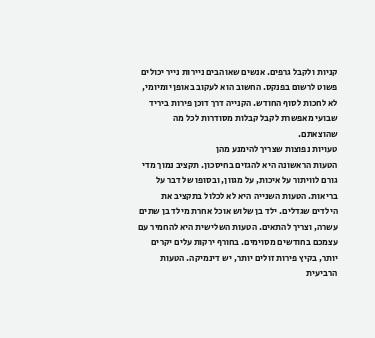קניות ולקבל גרפים. אנשים שאוהבים ניירות נייר יכולים פשוט לרשום בפנקס. החשוב הוא לעקוב באופן יומיומי, לא לחכות לסוף החודש. הקנייה דרך דוכן פירות ביריד שבועי מאפשרת לקבל קבלות מסודרות לכל מה שהוצאתם.
טעויות נפוצות שצריך להימנע מהן
הטעות הראשונה היא להגזים בחיסכון. תקציב נמוך מדי גורם לוויתור על איכות, על מגוון, ובסופו של דבר על בריאות. הטעות השנייה היא לא לכלול בתקציב את הילדים שגדלים. ילד בן שלוש אוכל אחרת מילד בן שתים עשרה, וצריך להתאים. הטעות השלישית היא להחמיר עם עצמכם בחודשים מסוימים. בחורף ירקות עלים יקרים יותר, בקיץ פירות זולים יותר, יש דינמיקה. הטעות הרביעית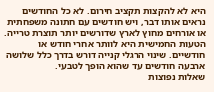היא לא להקצות תקציב חירום. לא כל החודשים נראים אותו דבר, ויש חודשים עם חתונה משפחתית או אורחים מחוץ לארץ שדורשים יותר תוצרת טרייה. הטעות החמישית היא לוותר אחרי חודש או חודשיים. שינוי הרגלי קנייה דורש בדרך כלל שלושה ארבעה חודשים עד שהוא הופך לטבעי.
שאלות נפוצות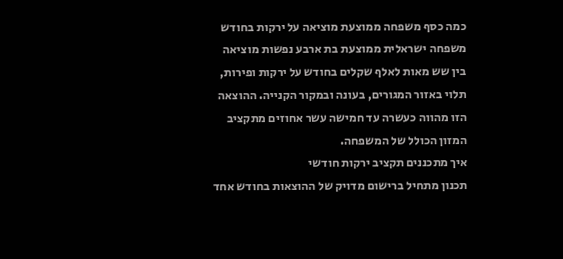כמה כסף משפחה ממוצעת מוציאה על ירקות בחודש
משפחה ישראלית ממוצעת בת ארבע נפשות מוציאה בין שש מאות לאלף שקלים בחודש על ירקות ופירות, תלוי באזור המגורים, בעונה ובמקור הקנייה. ההוצאה הזו מהווה כעשרה עד חמישה עשר אחוזים מתקציב המזון הכולל של המשפחה.
איך מתכננים תקציב ירקות חודשי
תכנון מתחיל ברישום מדויק של ההוצאות בחודש אחד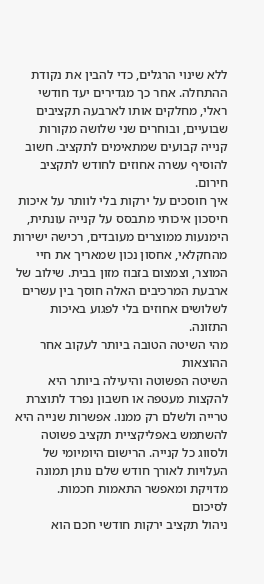ללא שינוי הרגלים, כדי להבין את נקודת ההתחלה. אחר כך מגדירים יעד חודשי ראלי, מחלקים אותו לארבעה תקציבים שבועיים, ובוחרים שני שלושה מקורות קנייה קבועים שמתאימים לתקציב. חשוב להוסיף עשרה אחוזים לחודש לתקציב חירום.
איך חוסכים על ירקות בלי לוותר על איכות
חיסכון איכותי מתבסס על קנייה עונתית, הימנעות ממוצרים מעובדים, רכישה ישירות מהחקלאי, אחסון נכון שמאריך את חיי המוצר, וצמצום בזבוז מזון בבית. שילוב של ארבעת המרכיבים האלה חוסך בין עשרים לשלושים אחוזים בלי לפגוע באיכות התזונה.
מהי השיטה הטובה ביותר לעקוב אחר ההוצאות
השיטה הפשוטה והיעילה ביותר היא להקצות מעטפה או חשבון נפרד לתוצרת טרייה ולשלם רק ממנו. אפשרות שנייה היא להשתמש באפליקציית תקציב פשוטה ולסווג כל קנייה. הרישום היומיומי של העלויות לאורך חודש שלם נותן תמונה מדויקת ומאפשר התאמות חכמות.
לסיכום
ניהול תקציב ירקות חודשי חכם הוא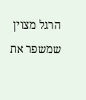הרגל מצוין שמשפר את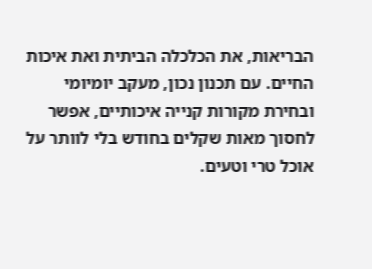הבריאות, את הכלכלה הביתית ואת איכות החיים. עם תכנון נכון, מעקב יומיומי ובחירת מקורות קנייה איכותיים, אפשר לחסוך מאות שקלים בחודש בלי לוותר על אוכל טרי וטעים.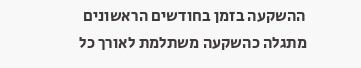ההשקעה בזמן בחודשים הראשונים מתגלה כהשקעה משתלמת לאורך כל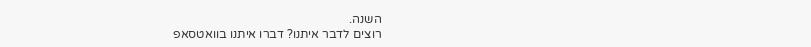השנה.
רוצים לדבר איתנו? דברו איתנו בוואטסאפ